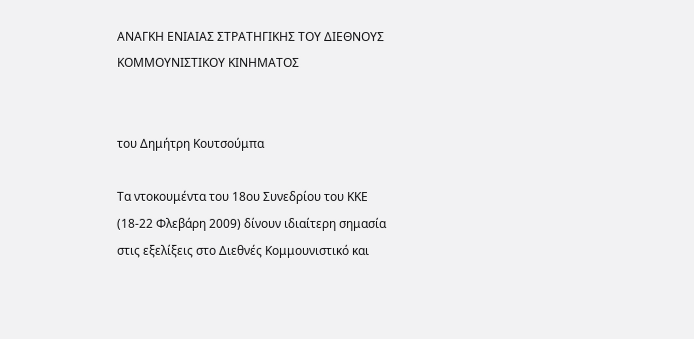ΑΝΑΓΚΗ ΕΝΙΑΙΑΣ ΣΤΡΑΤΗΓΙΚΗΣ ΤΟΥ ΔΙΕΘΝΟΥΣ ΚΟΜΜΟΥΝΙΣΤΙΚΟΥ ΚΙΝΗΜΑΤΟΣ


του Δημήτρη Κουτσούμπα

Tα ντοκουμέντα του 18ου Συνεδρίου του ΚΚΕ (18-22 Φλεβάρη 2009) δίνουν ιδιαίτερη σημασία στις εξελίξεις στο Διεθνές Κομμουνιστικό και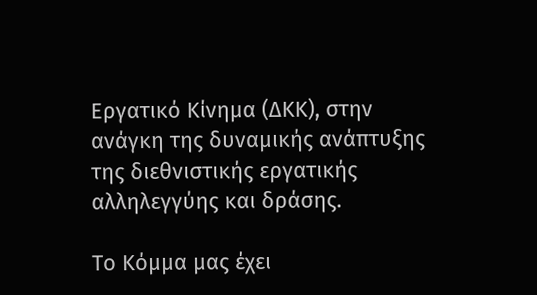Εργατικό Κίνημα (ΔΚΚ), στην ανάγκη της δυναμικής ανάπτυξης της διεθνιστικής εργατικής αλληλεγγύης και δράσης.

Το Κόμμα μας έχει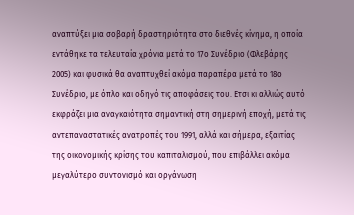αναπτύξει μια σοβαρή δραστηριότητα στο διεθνές κίνημα, η οποία εντάθηκε τα τελευταία χρόνια μετά το 17ο Συνέδριο (Φλεβάρης 2005) και φυσικά θα αναπτυχθεί ακόμα παραπέρα μετά το 18ο Συνέδριο, με όπλο και οδηγό τις αποφάσεις του. Ετσι κι αλλιώς αυτό εκφράζει μια αναγκαιότητα σημαντική στη σημερινή εποχή, μετά τις αντεπαναστατικές ανατροπές του 1991, αλλά και σήμερα, εξαιτίας της οικονομικής κρίσης του καπιταλισμού, που επιβάλλει ακόμα μεγαλύτερο συντονισμό και οργάνωση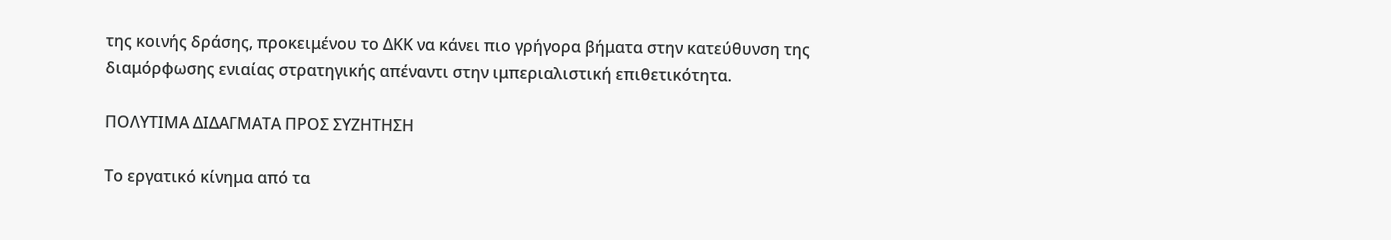της κοινής δράσης, προκειμένου το ΔΚΚ να κάνει πιο γρήγορα βήματα στην κατεύθυνση της διαμόρφωσης ενιαίας στρατηγικής απέναντι στην ιμπεριαλιστική επιθετικότητα.

ΠΟΛΥΤΙΜΑ ΔΙΔΑΓΜΑΤΑ ΠΡΟΣ ΣΥΖΗΤΗΣΗ

Το εργατικό κίνημα από τα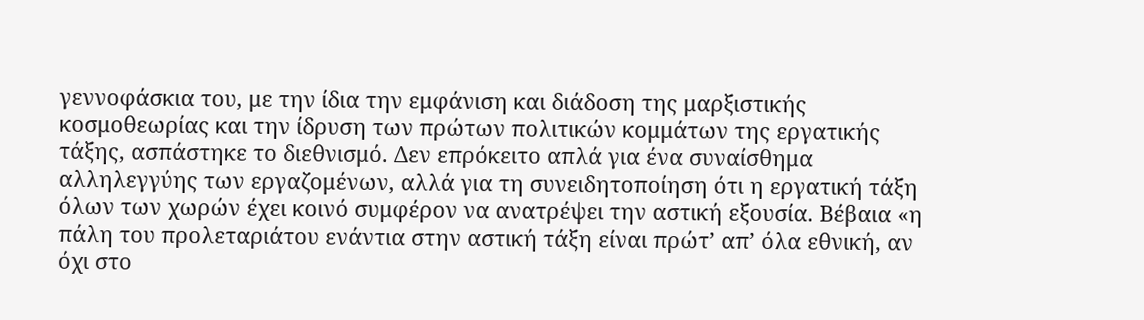γεννοφάσκια του, με την ίδια την εμφάνιση και διάδοση της μαρξιστικής κοσμοθεωρίας και την ίδρυση των πρώτων πολιτικών κομμάτων της εργατικής τάξης, ασπάστηκε το διεθνισμό. Δεν επρόκειτο απλά για ένα συναίσθημα αλληλεγγύης των εργαζομένων, αλλά για τη συνειδητοποίηση ότι η εργατική τάξη όλων των χωρών έχει κοινό συμφέρον να ανατρέψει την αστική εξουσία. Βέβαια «η πάλη του προλεταριάτου ενάντια στην αστική τάξη είναι πρώτ’ απ’ όλα εθνική, αν όχι στο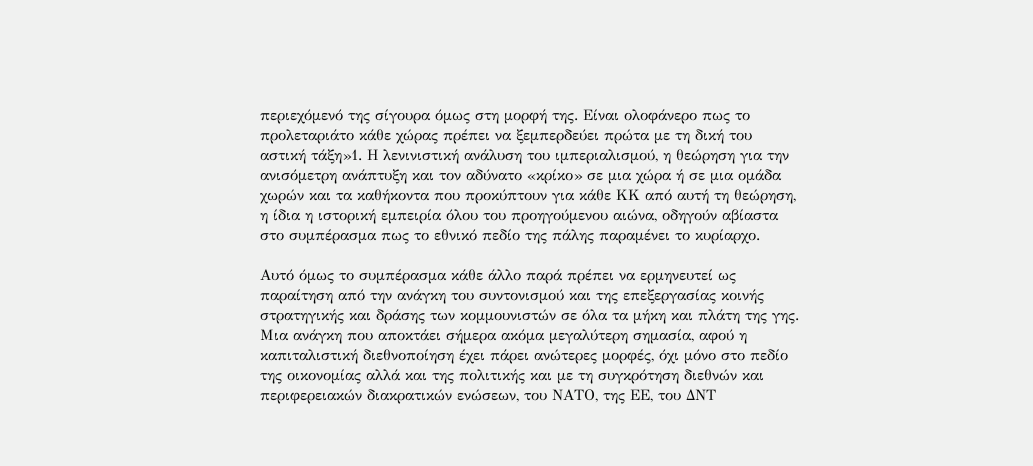περιεχόμενό της σίγουρα όμως στη μορφή της. Είναι ολοφάνερο πως το προλεταριάτο κάθε χώρας πρέπει να ξεμπερδεύει πρώτα με τη δική του αστική τάξη»1. Η λενινιστική ανάλυση του ιμπεριαλισμού, η θεώρηση για την ανισόμετρη ανάπτυξη και τον αδύνατο «κρίκο» σε μια χώρα ή σε μια ομάδα χωρών και τα καθήκοντα που προκύπτουν για κάθε ΚΚ από αυτή τη θεώρηση, η ίδια η ιστορική εμπειρία όλου του προηγούμενου αιώνα, οδηγούν αβίαστα στο συμπέρασμα πως το εθνικό πεδίο της πάλης παραμένει το κυρίαρχο.

Αυτό όμως το συμπέρασμα κάθε άλλο παρά πρέπει να ερμηνευτεί ως παραίτηση από την ανάγκη του συντονισμού και της επεξεργασίας κοινής στρατηγικής και δράσης των κομμουνιστών σε όλα τα μήκη και πλάτη της γης. Μια ανάγκη που αποκτάει σήμερα ακόμα μεγαλύτερη σημασία, αφού η καπιταλιστική διεθνοποίηση έχει πάρει ανώτερες μορφές, όχι μόνο στο πεδίο της οικονομίας αλλά και της πολιτικής και με τη συγκρότηση διεθνών και περιφερειακών διακρατικών ενώσεων, του ΝΑΤΟ, της ΕΕ, του ΔΝΤ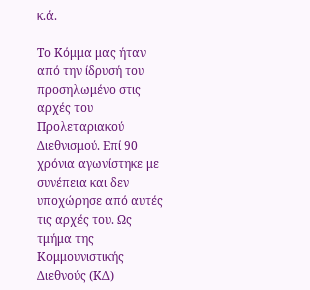κ.ά.

Το Κόμμα μας ήταν από την ίδρυσή του προσηλωμένο στις αρχές του Προλεταριακού Διεθνισμού. Επί 90 χρόνια αγωνίστηκε με συνέπεια και δεν υποχώρησε από αυτές τις αρχές του. Ως τμήμα της Κομμουνιστικής Διεθνούς (ΚΔ)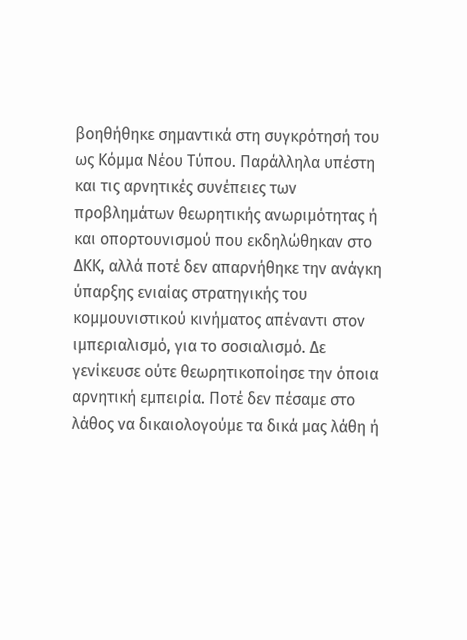βοηθήθηκε σημαντικά στη συγκρότησή του ως Κόμμα Νέου Τύπου. Παράλληλα υπέστη και τις αρνητικές συνέπειες των προβλημάτων θεωρητικής ανωριμότητας ή και οπορτουνισμού που εκδηλώθηκαν στο ΔΚΚ, αλλά ποτέ δεν απαρνήθηκε την ανάγκη ύπαρξης ενιαίας στρατηγικής του κομμουνιστικού κινήματος απέναντι στον ιμπεριαλισμό, για το σοσιαλισμό. Δε γενίκευσε ούτε θεωρητικοποίησε την όποια αρνητική εμπειρία. Ποτέ δεν πέσαμε στο λάθος να δικαιολογούμε τα δικά μας λάθη ή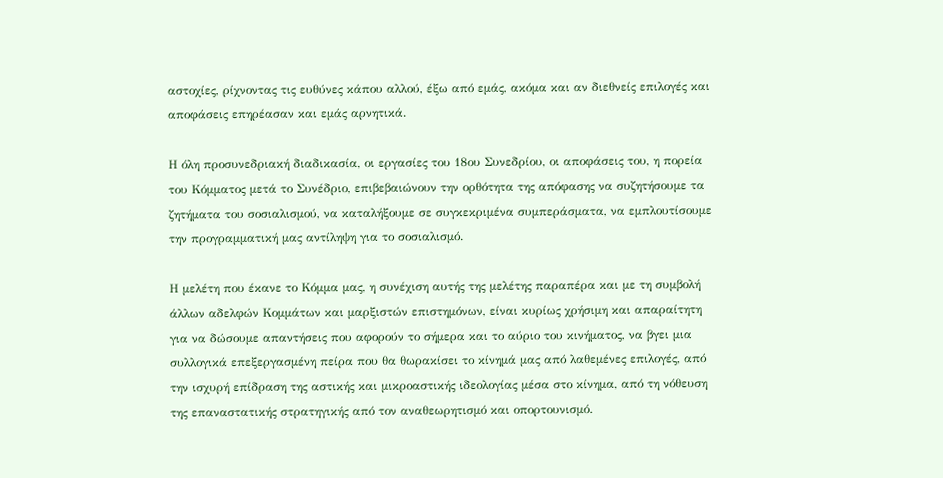αστοχίες, ρίχνοντας τις ευθύνες κάπου αλλού, έξω από εμάς, ακόμα και αν διεθνείς επιλογές και αποφάσεις επηρέασαν και εμάς αρνητικά.

Η όλη προσυνεδριακή διαδικασία, οι εργασίες του 18ου Συνεδρίου, οι αποφάσεις του, η πορεία του Κόμματος μετά το Συνέδριο, επιβεβαιώνουν την ορθότητα της απόφασης να συζητήσουμε τα ζητήματα του σοσιαλισμού, να καταλήξουμε σε συγκεκριμένα συμπεράσματα, να εμπλουτίσουμε την προγραμματική μας αντίληψη για το σοσιαλισμό.

Η μελέτη που έκανε το Κόμμα μας, η συνέχιση αυτής της μελέτης παραπέρα και με τη συμβολή άλλων αδελφών Κομμάτων και μαρξιστών επιστημόνων, είναι κυρίως χρήσιμη και απαραίτητη για να δώσουμε απαντήσεις που αφορούν το σήμερα και το αύριο του κινήματος, να βγει μια συλλογικά επεξεργασμένη πείρα που θα θωρακίσει το κίνημά μας από λαθεμένες επιλογές, από την ισχυρή επίδραση της αστικής και μικροαστικής ιδεολογίας μέσα στο κίνημα, από τη νόθευση της επαναστατικής στρατηγικής από τον αναθεωρητισμό και οπορτουνισμό.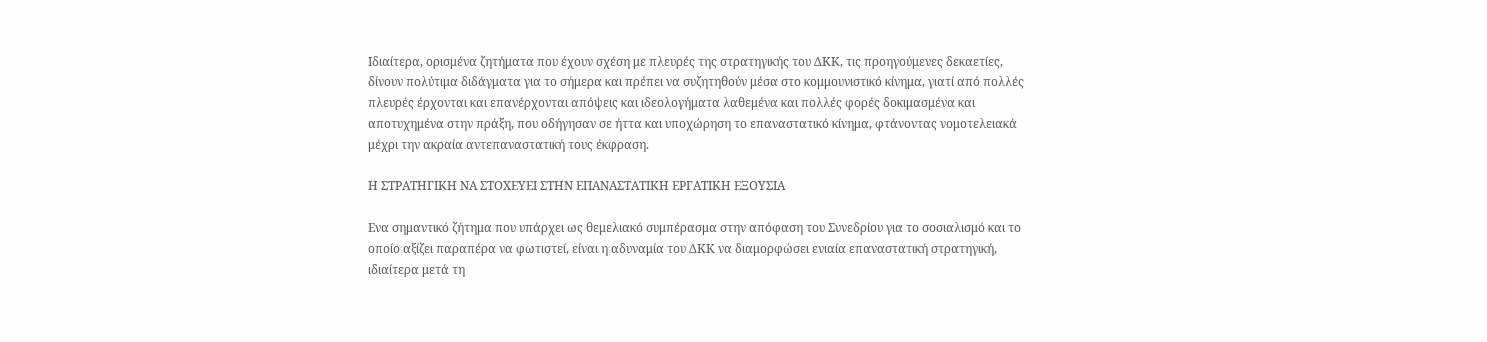Ιδιαίτερα, ορισμένα ζητήματα που έχουν σχέση με πλευρές της στρατηγικής του ΔΚΚ, τις προηγούμενες δεκαετίες, δίνουν πολύτιμα διδάγματα για το σήμερα και πρέπει να συζητηθούν μέσα στο κομμουνιστικό κίνημα, γιατί από πολλές πλευρές έρχονται και επανέρχονται απόψεις και ιδεολογήματα λαθεμένα και πολλές φορές δοκιμασμένα και αποτυχημένα στην πράξη, που οδήγησαν σε ήττα και υποχώρηση το επαναστατικό κίνημα, φτάνοντας νομοτελειακά μέχρι την ακραία αντεπαναστατική τους έκφραση.

Η ΣΤΡΑΤΗΓΙΚΗ ΝΑ ΣΤΟΧΕΥΕΙ ΣΤΗΝ ΕΠΑΝΑΣΤΑΤΙΚΗ ΕΡΓΑΤΙΚΗ ΕΞΟΥΣΙΑ

Ενα σημαντικό ζήτημα που υπάρχει ως θεμελιακό συμπέρασμα στην απόφαση του Συνεδρίου για το σοσιαλισμό και το οποίο αξίζει παραπέρα να φωτιστεί, είναι η αδυναμία του ΔΚΚ να διαμορφώσει ενιαία επαναστατική στρατηγική, ιδιαίτερα μετά τη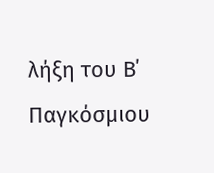λήξη του Β΄ Παγκόσμιου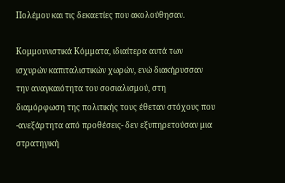Πολέμου και τις δεκαετίες που ακολούθησαν.

Κομμουνιστικά Κόμματα, ιδιαίτερα αυτά των ισχυρών καπιταλιστικών χωρών, ενώ διακήρυσσαν την αναγκαιότητα του σοσιαλισμού, στη διαμόρφωση της πολιτικής τους έθεταν στόχους που -ανεξάρτητα από προθέσεις- δεν εξυπηρετούσαν μια στρατηγική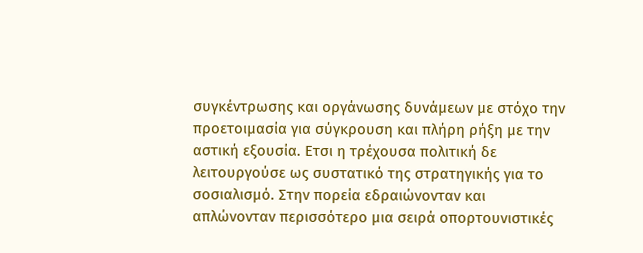συγκέντρωσης και οργάνωσης δυνάμεων με στόχο την προετοιμασία για σύγκρουση και πλήρη ρήξη με την αστική εξουσία. Ετσι η τρέχουσα πολιτική δε λειτουργούσε ως συστατικό της στρατηγικής για το σοσιαλισμό. Στην πορεία εδραιώνονταν και απλώνονταν περισσότερο μια σειρά οπορτουνιστικές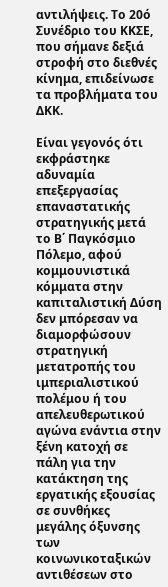αντιλήψεις. Το 20ό Συνέδριο του ΚΚΣΕ, που σήμανε δεξιά στροφή στο διεθνές κίνημα, επιδείνωσε τα προβλήματα του ΔΚΚ.

Είναι γεγονός ότι εκφράστηκε αδυναμία επεξεργασίας επαναστατικής στρατηγικής μετά το Β΄ Παγκόσμιο Πόλεμο, αφού κομμουνιστικά κόμματα στην καπιταλιστική Δύση δεν μπόρεσαν να διαμορφώσουν στρατηγική μετατροπής του ιμπεριαλιστικού πολέμου ή του απελευθερωτικού αγώνα ενάντια στην ξένη κατοχή σε πάλη για την κατάκτηση της εργατικής εξουσίας σε συνθήκες μεγάλης όξυνσης των κοινωνικοταξικών αντιθέσεων στο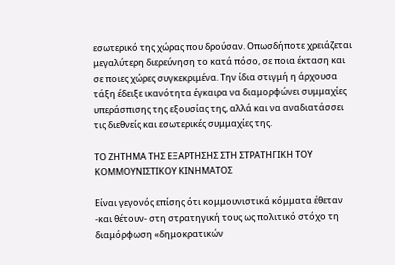εσωτερικό της χώρας που δρούσαν. Οπωσδήποτε χρειάζεται μεγαλύτερη διερεύνηση το κατά πόσο, σε ποια έκταση και σε ποιες χώρες συγκεκριμένα. Την ίδια στιγμή η άρχουσα τάξη έδειξε ικανότητα έγκαιρα να διαμορφώνει συμμαχίες υπεράσπισης της εξουσίας της, αλλά και να αναδιατάσσει τις διεθνείς και εσωτερικές συμμαχίες της.

ΤΟ ΖΗΤΗΜΑ ΤΗΣ ΕΞΑΡΤΗΣΗΣ ΣΤΗ ΣΤΡΑΤΗΓΙΚΗ ΤΟΥ ΚΟΜΜΟΥΝΙΣΤΙΚΟΥ ΚΙΝΗΜΑΤΟΣ

Είναι γεγονός επίσης ότι κομμουνιστικά κόμματα έθεταν -και θέτουν- στη στρατηγική τους ως πολιτικό στόχο τη διαμόρφωση «δημοκρατικών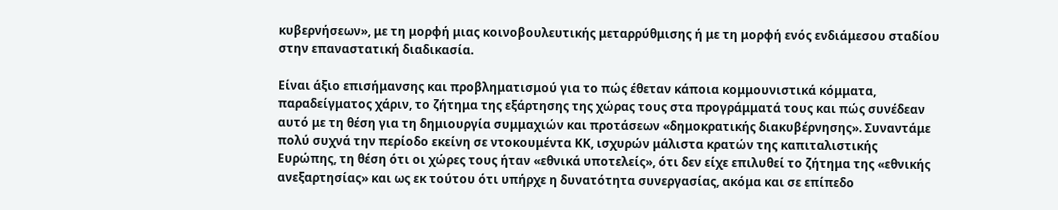κυβερνήσεων», με τη μορφή μιας κοινοβουλευτικής μεταρρύθμισης ή με τη μορφή ενός ενδιάμεσου σταδίου στην επαναστατική διαδικασία.

Είναι άξιο επισήμανσης και προβληματισμού για το πώς έθεταν κάποια κομμουνιστικά κόμματα, παραδείγματος χάριν, το ζήτημα της εξάρτησης της χώρας τους στα προγράμματά τους και πώς συνέδεαν αυτό με τη θέση για τη δημιουργία συμμαχιών και προτάσεων «δημοκρατικής διακυβέρνησης». Συναντάμε πολύ συχνά την περίοδο εκείνη σε ντοκουμέντα ΚΚ, ισχυρών μάλιστα κρατών της καπιταλιστικής Ευρώπης, τη θέση ότι οι χώρες τους ήταν «εθνικά υποτελείς», ότι δεν είχε επιλυθεί το ζήτημα της «εθνικής ανεξαρτησίας» και ως εκ τούτου ότι υπήρχε η δυνατότητα συνεργασίας, ακόμα και σε επίπεδο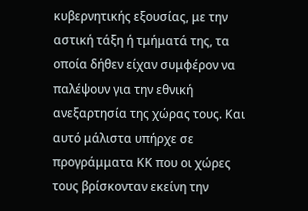κυβερνητικής εξουσίας, με την αστική τάξη ή τμήματά της, τα οποία δήθεν είχαν συμφέρον να παλέψουν για την εθνική ανεξαρτησία της χώρας τους. Και αυτό μάλιστα υπήρχε σε προγράμματα ΚΚ που οι χώρες τους βρίσκονταν εκείνη την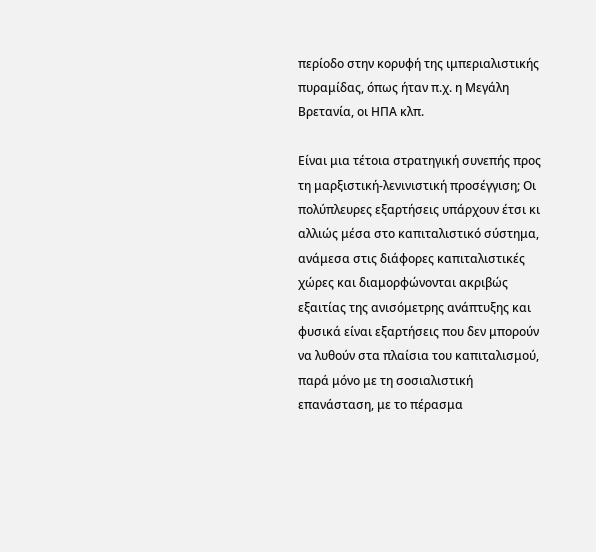περίοδο στην κορυφή της ιμπεριαλιστικής πυραμίδας, όπως ήταν π.χ. η Μεγάλη Βρετανία, οι ΗΠΑ κλπ.

Είναι μια τέτοια στρατηγική συνεπής προς τη μαρξιστική-λενινιστική προσέγγιση; Οι πολύπλευρες εξαρτήσεις υπάρχουν έτσι κι αλλιώς μέσα στο καπιταλιστικό σύστημα, ανάμεσα στις διάφορες καπιταλιστικές χώρες και διαμορφώνονται ακριβώς εξαιτίας της ανισόμετρης ανάπτυξης και φυσικά είναι εξαρτήσεις που δεν μπορούν να λυθούν στα πλαίσια του καπιταλισμού, παρά μόνο με τη σοσιαλιστική επανάσταση, με το πέρασμα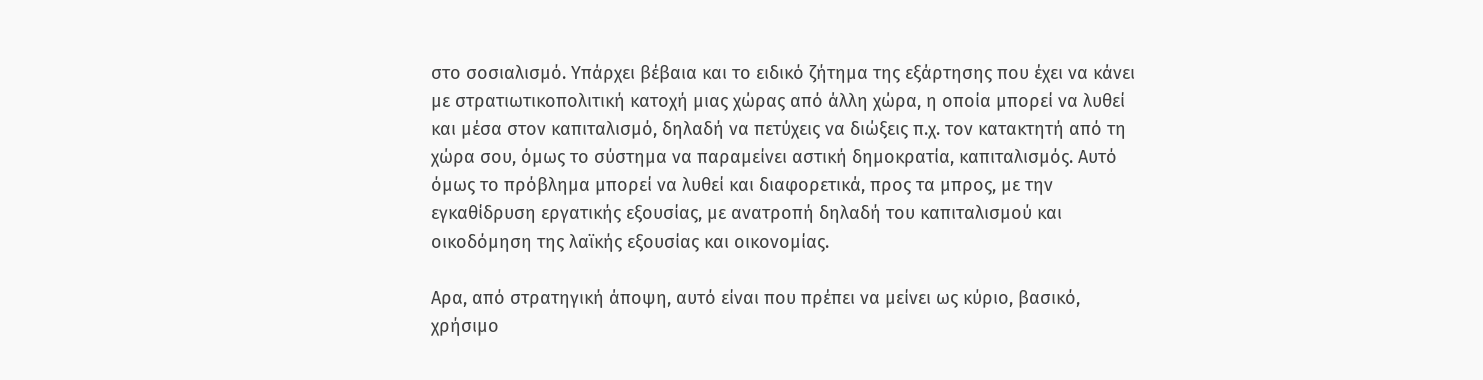στο σοσιαλισμό. Υπάρχει βέβαια και το ειδικό ζήτημα της εξάρτησης που έχει να κάνει με στρατιωτικοπολιτική κατοχή μιας χώρας από άλλη χώρα, η οποία μπορεί να λυθεί και μέσα στον καπιταλισμό, δηλαδή να πετύχεις να διώξεις π.χ. τον κατακτητή από τη χώρα σου, όμως το σύστημα να παραμείνει αστική δημοκρατία, καπιταλισμός. Αυτό όμως το πρόβλημα μπορεί να λυθεί και διαφορετικά, προς τα μπρος, με την εγκαθίδρυση εργατικής εξουσίας, με ανατροπή δηλαδή του καπιταλισμού και οικοδόμηση της λαϊκής εξουσίας και οικονομίας.

Αρα, από στρατηγική άποψη, αυτό είναι που πρέπει να μείνει ως κύριο, βασικό, χρήσιμο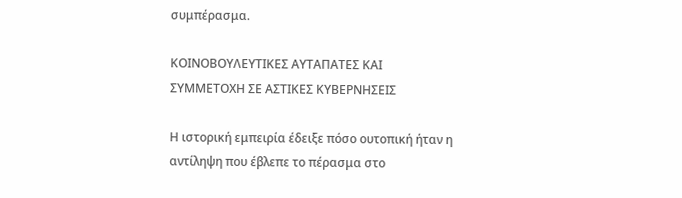συμπέρασμα.

ΚΟΙΝΟΒΟΥΛΕΥΤΙΚΕΣ ΑΥΤΑΠΑΤΕΣ ΚΑΙ ΣΥΜΜΕΤΟΧΗ ΣΕ ΑΣΤΙΚΕΣ ΚΥΒΕΡΝΗΣΕΙΣ

Η ιστορική εμπειρία έδειξε πόσο ουτοπική ήταν η αντίληψη που έβλεπε το πέρασμα στο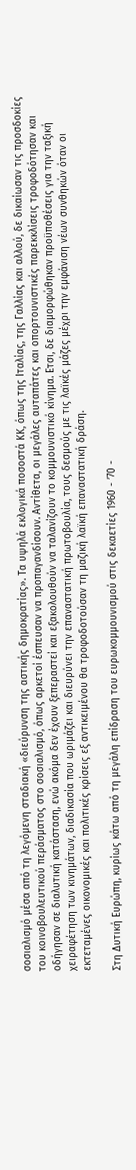σοσιαλισμό μέσα από τη λεγόμενη σταδιακή «διεύρυνση της αστικής δημοκρατίας». Τα υψηλά εκλογικά ποσοστά ΚΚ, όπως της Ιταλίας, της Γαλλίας και αλλού, δε δικαίωσαν τις προσδοκίες του κοινοβουλευτικού περάσματος στο σοσιαλισμό, όπως αρκετοί έσπευσαν να προπαγανδίσουν. Αντίθετα, οι μεγάλες αυταπάτες και οπορτουνιστικές παρεκκλίσεις τροφοδότησαν και οδήγησαν σε διαλυτική κατάσταση, ενώ ακόμα δεν έχουν ξεπεραστεί και εξακολουθούν να ταλανίζουν το κομμουνιστικό κίνημα. Ετσι, δε διαμορφώθηκαν προϋποθέσεις για την ταξική χειραφέτηση των κινημάτων, διαδικασία που ωριμάζει και διευρύνει την επαναστατική πρωτοβουλία, τους δεσμούς με τις λαϊκές μάζες μέχρι την εμφάνιση νέων συνθηκών όταν οι εκτεταμένες οικονομικές και πολιτικές κρίσεις εξ αντικειμένου θα τροφοδοτούσαν τη μαζική λαϊκή επαναστατική δράση.

Στη Δυτική Ευρώπη, κυρίως κάτω από τη μεγάλη επίδραση του ευρωκομμουνισμού στις δεκαετίες 1960 - ’70 -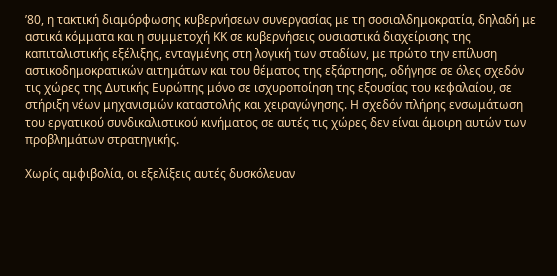’80, η τακτική διαμόρφωσης κυβερνήσεων συνεργασίας με τη σοσιαλδημοκρατία, δηλαδή με αστικά κόμματα και η συμμετοχή ΚΚ σε κυβερνήσεις ουσιαστικά διαχείρισης της καπιταλιστικής εξέλιξης, ενταγμένης στη λογική των σταδίων, με πρώτο την επίλυση αστικοδημοκρατικών αιτημάτων και του θέματος της εξάρτησης, οδήγησε σε όλες σχεδόν τις χώρες της Δυτικής Ευρώπης μόνο σε ισχυροποίηση της εξουσίας του κεφαλαίου, σε στήριξη νέων μηχανισμών καταστολής και χειραγώγησης. Η σχεδόν πλήρης ενσωμάτωση του εργατικού συνδικαλιστικού κινήματος σε αυτές τις χώρες δεν είναι άμοιρη αυτών των προβλημάτων στρατηγικής.

Χωρίς αμφιβολία, οι εξελίξεις αυτές δυσκόλευαν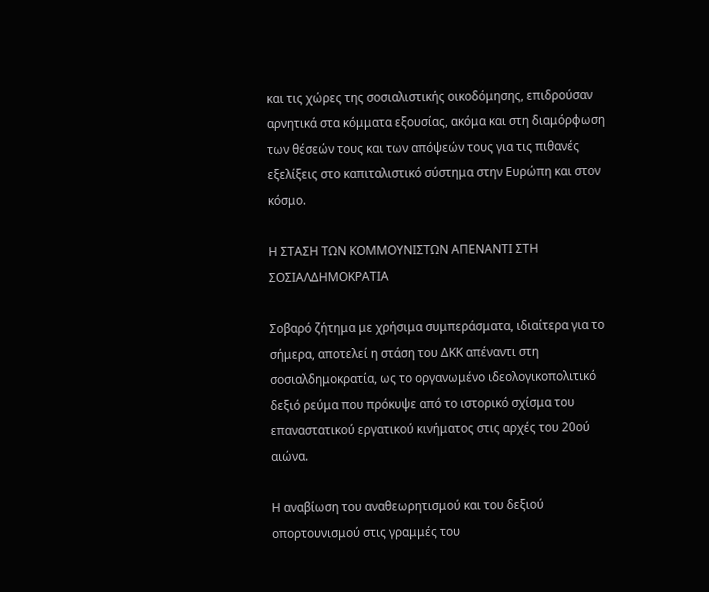και τις χώρες της σοσιαλιστικής οικοδόμησης, επιδρούσαν αρνητικά στα κόμματα εξουσίας, ακόμα και στη διαμόρφωση των θέσεών τους και των απόψεών τους για τις πιθανές εξελίξεις στο καπιταλιστικό σύστημα στην Ευρώπη και στον κόσμο.

Η ΣΤΑΣΗ ΤΩΝ ΚΟΜΜΟΥΝΙΣΤΩΝ ΑΠΕΝΑΝΤΙ ΣΤΗ ΣΟΣΙΑΛΔΗΜΟΚΡΑΤΙΑ

Σοβαρό ζήτημα με χρήσιμα συμπεράσματα, ιδιαίτερα για το σήμερα, αποτελεί η στάση του ΔΚΚ απέναντι στη σοσιαλδημοκρατία, ως το οργανωμένο ιδεολογικοπολιτικό δεξιό ρεύμα που πρόκυψε από το ιστορικό σχίσμα του επαναστατικού εργατικού κινήματος στις αρχές του 20ού αιώνα.

Η αναβίωση του αναθεωρητισμού και του δεξιού οπορτουνισμού στις γραμμές του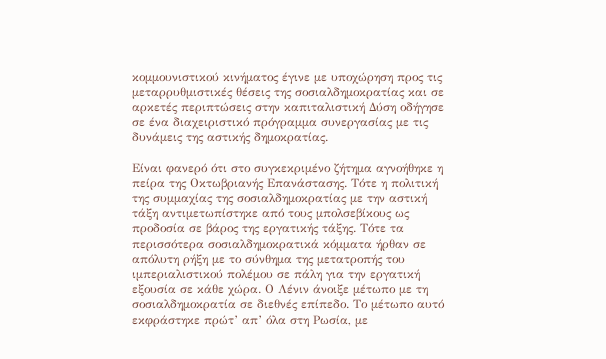κομμουνιστικού κινήματος έγινε με υποχώρηση προς τις μεταρρυθμιστικές θέσεις της σοσιαλδημοκρατίας και σε αρκετές περιπτώσεις στην καπιταλιστική Δύση οδήγησε σε ένα διαχειριστικό πρόγραμμα συνεργασίας με τις δυνάμεις της αστικής δημοκρατίας.

Είναι φανερό ότι στο συγκεκριμένο ζήτημα αγνοήθηκε η πείρα της Οκτωβριανής Επανάστασης. Τότε η πολιτική της συμμαχίας της σοσιαλδημοκρατίας με την αστική τάξη αντιμετωπίστηκε από τους μπολσεβίκους ως προδοσία σε βάρος της εργατικής τάξης. Τότε τα περισσότερα σοσιαλδημοκρατικά κόμματα ήρθαν σε απόλυτη ρήξη με το σύνθημα της μετατροπής του ιμπεριαλιστικού πολέμου σε πάλη για την εργατική εξουσία σε κάθε χώρα. Ο Λένιν άνοιξε μέτωπο με τη σοσιαλδημοκρατία σε διεθνές επίπεδο. Το μέτωπο αυτό εκφράστηκε πρώτ’ απ’ όλα στη Ρωσία, με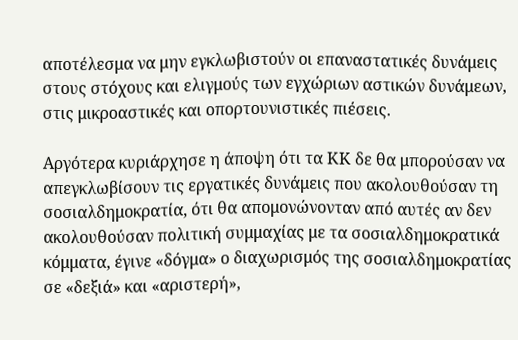αποτέλεσμα να μην εγκλωβιστούν οι επαναστατικές δυνάμεις στους στόχους και ελιγμούς των εγχώριων αστικών δυνάμεων, στις μικροαστικές και οπορτουνιστικές πιέσεις.

Αργότερα κυριάρχησε η άποψη ότι τα ΚΚ δε θα μπορούσαν να απεγκλωβίσουν τις εργατικές δυνάμεις που ακολουθούσαν τη σοσιαλδημοκρατία, ότι θα απομονώνονταν από αυτές αν δεν ακολουθούσαν πολιτική συμμαχίας με τα σοσιαλδημοκρατικά κόμματα, έγινε «δόγμα» ο διαχωρισμός της σοσιαλδημοκρατίας σε «δεξιά» και «αριστερή»,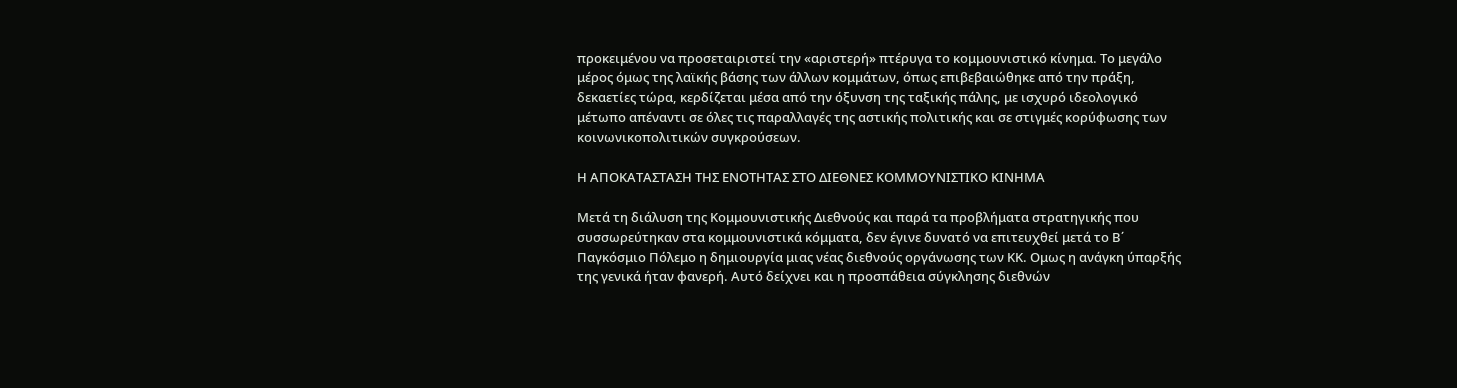προκειμένου να προσεταιριστεί την «αριστερή» πτέρυγα το κομμουνιστικό κίνημα. Το μεγάλο μέρος όμως της λαϊκής βάσης των άλλων κομμάτων, όπως επιβεβαιώθηκε από την πράξη, δεκαετίες τώρα, κερδίζεται μέσα από την όξυνση της ταξικής πάλης, με ισχυρό ιδεολογικό μέτωπο απέναντι σε όλες τις παραλλαγές της αστικής πολιτικής και σε στιγμές κορύφωσης των κοινωνικοπολιτικών συγκρούσεων.

Η ΑΠΟΚΑΤΑΣΤΑΣΗ ΤΗΣ ΕΝΟΤΗΤΑΣ ΣΤΟ ΔΙΕΘΝΕΣ ΚΟΜΜΟΥΝΙΣΤΙΚΟ ΚΙΝΗΜΑ

Μετά τη διάλυση της Κομμουνιστικής Διεθνούς και παρά τα προβλήματα στρατηγικής που συσσωρεύτηκαν στα κομμουνιστικά κόμματα, δεν έγινε δυνατό να επιτευχθεί μετά το Β΄ Παγκόσμιο Πόλεμο η δημιουργία μιας νέας διεθνούς οργάνωσης των ΚΚ. Ομως η ανάγκη ύπαρξής της γενικά ήταν φανερή. Αυτό δείχνει και η προσπάθεια σύγκλησης διεθνών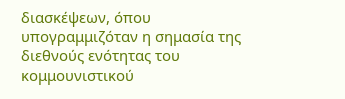διασκέψεων, όπου υπογραμμιζόταν η σημασία της διεθνούς ενότητας του κομμουνιστικού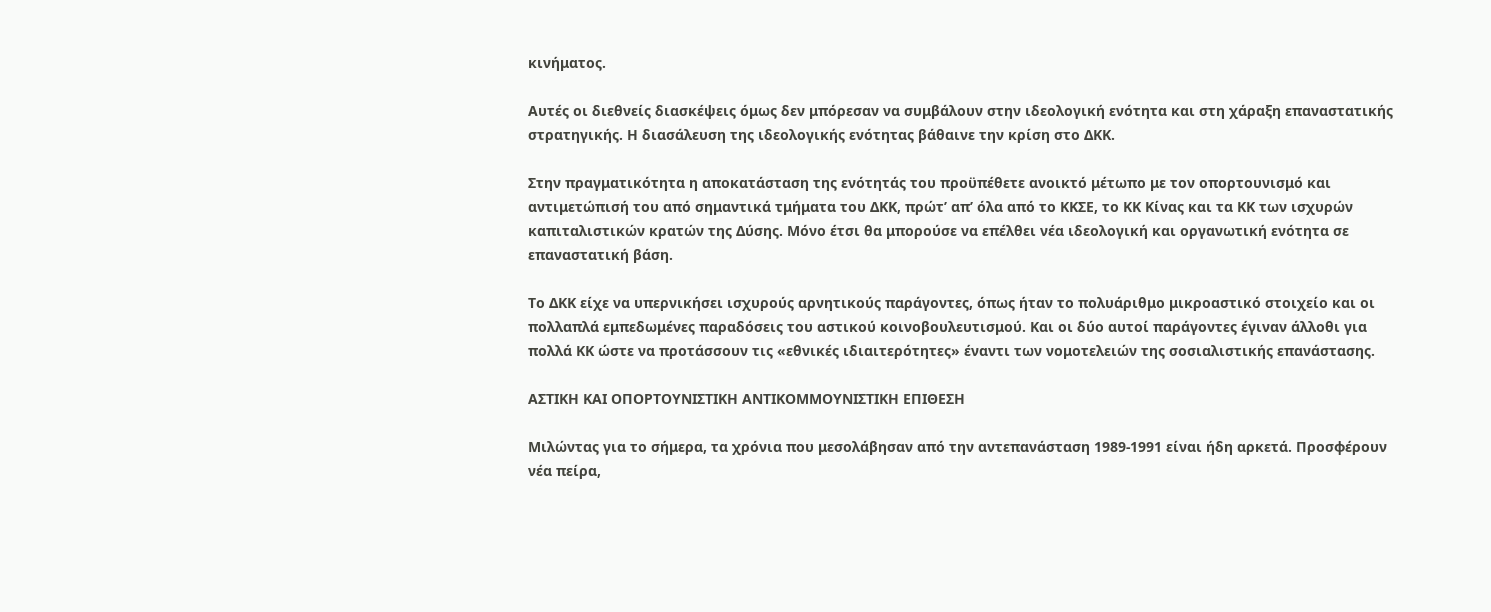κινήματος.

Αυτές οι διεθνείς διασκέψεις όμως δεν μπόρεσαν να συμβάλουν στην ιδεολογική ενότητα και στη χάραξη επαναστατικής στρατηγικής. Η διασάλευση της ιδεολογικής ενότητας βάθαινε την κρίση στο ΔΚΚ.

Στην πραγματικότητα η αποκατάσταση της ενότητάς του προϋπέθετε ανοικτό μέτωπο με τον οπορτουνισμό και αντιμετώπισή του από σημαντικά τμήματα του ΔΚΚ, πρώτ’ απ’ όλα από το ΚΚΣΕ, το ΚΚ Κίνας και τα ΚΚ των ισχυρών καπιταλιστικών κρατών της Δύσης. Μόνο έτσι θα μπορούσε να επέλθει νέα ιδεολογική και οργανωτική ενότητα σε επαναστατική βάση.

Το ΔΚΚ είχε να υπερνικήσει ισχυρούς αρνητικούς παράγοντες, όπως ήταν το πολυάριθμο μικροαστικό στοιχείο και οι πολλαπλά εμπεδωμένες παραδόσεις του αστικού κοινοβουλευτισμού. Και οι δύο αυτοί παράγοντες έγιναν άλλοθι για πολλά ΚΚ ώστε να προτάσσουν τις «εθνικές ιδιαιτερότητες» έναντι των νομοτελειών της σοσιαλιστικής επανάστασης.

ΑΣΤΙΚΗ ΚΑΙ ΟΠΟΡΤΟΥΝΙΣΤΙΚΗ ΑΝΤΙΚΟΜΜΟΥΝΙΣΤΙΚΗ ΕΠΙΘΕΣΗ

Μιλώντας για το σήμερα, τα χρόνια που μεσολάβησαν από την αντεπανάσταση 1989-1991 είναι ήδη αρκετά. Προσφέρουν νέα πείρα,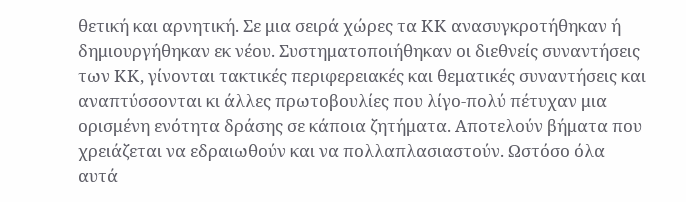θετική και αρνητική. Σε μια σειρά χώρες τα ΚΚ ανασυγκροτήθηκαν ή δημιουργήθηκαν εκ νέου. Συστηματοποιήθηκαν οι διεθνείς συναντήσεις των ΚΚ, γίνονται τακτικές περιφερειακές και θεματικές συναντήσεις και αναπτύσσονται κι άλλες πρωτοβουλίες που λίγο-πολύ πέτυχαν μια ορισμένη ενότητα δράσης σε κάποια ζητήματα. Αποτελούν βήματα που χρειάζεται να εδραιωθούν και να πολλαπλασιαστούν. Ωστόσο όλα αυτά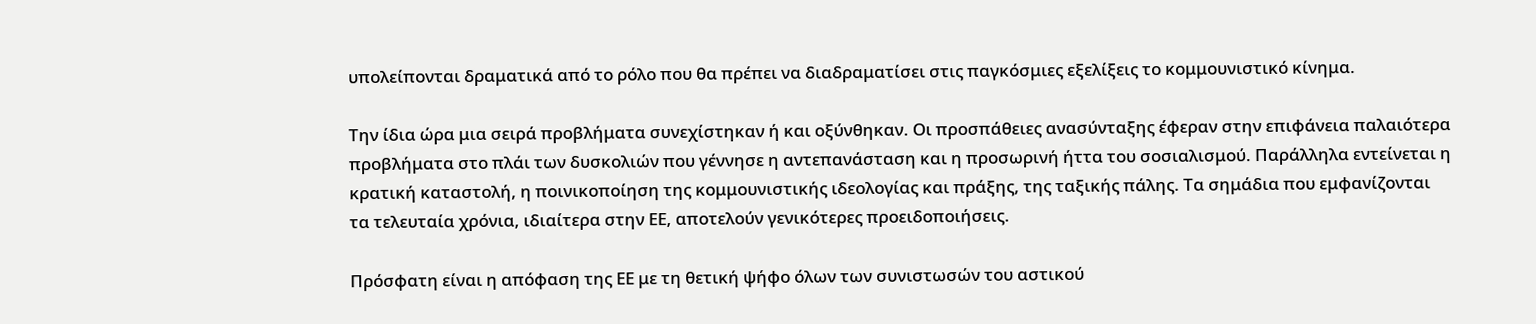υπολείπονται δραματικά από το ρόλο που θα πρέπει να διαδραματίσει στις παγκόσμιες εξελίξεις το κομμουνιστικό κίνημα.

Την ίδια ώρα μια σειρά προβλήματα συνεχίστηκαν ή και οξύνθηκαν. Οι προσπάθειες ανασύνταξης έφεραν στην επιφάνεια παλαιότερα προβλήματα στο πλάι των δυσκολιών που γέννησε η αντεπανάσταση και η προσωρινή ήττα του σοσιαλισμού. Παράλληλα εντείνεται η κρατική καταστολή, η ποινικοποίηση της κομμουνιστικής ιδεολογίας και πράξης, της ταξικής πάλης. Τα σημάδια που εμφανίζονται τα τελευταία χρόνια, ιδιαίτερα στην ΕΕ, αποτελούν γενικότερες προειδοποιήσεις.

Πρόσφατη είναι η απόφαση της ΕΕ με τη θετική ψήφο όλων των συνιστωσών του αστικού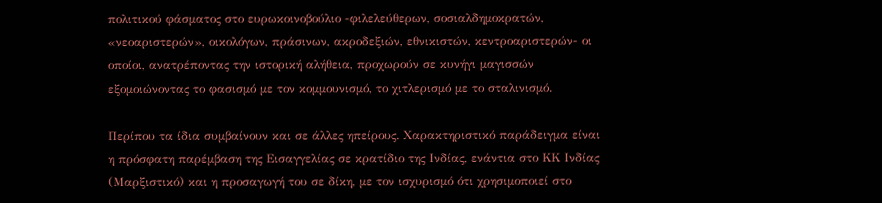πολιτικού φάσματος στο ευρωκοινοβούλιο -φιλελεύθερων, σοσιαλδημοκρατών, «νεοαριστερών», οικολόγων, πράσινων, ακροδεξιών, εθνικιστών, κεντροαριστερών- οι οποίοι, ανατρέποντας την ιστορική αλήθεια, προχωρούν σε κυνήγι μαγισσών εξομοιώνοντας το φασισμό με τον κομμουνισμό, το χιτλερισμό με το σταλινισμό.

Περίπου τα ίδια συμβαίνουν και σε άλλες ηπείρους. Χαρακτηριστικό παράδειγμα είναι η πρόσφατη παρέμβαση της Εισαγγελίας σε κρατίδιο της Ινδίας, ενάντια στο ΚΚ Ινδίας (Μαρξιστικό) και η προσαγωγή του σε δίκη, με τον ισχυρισμό ότι χρησιμοποιεί στο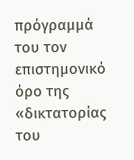πρόγραμμά του τον επιστημονικό όρο της «δικτατορίας του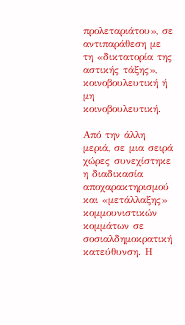προλεταριάτου», σε αντιπαράθεση με τη «δικτατορία της αστικής τάξης», κοινοβουλευτική ή μη κοινοβουλευτική.

Από την άλλη μεριά, σε μια σειρά χώρες συνεχίστηκε η διαδικασία αποχαρακτηρισμού και «μετάλλαξης» κομμουνιστικών κομμάτων σε σοσιαλδημοκρατική κατεύθυνση. Η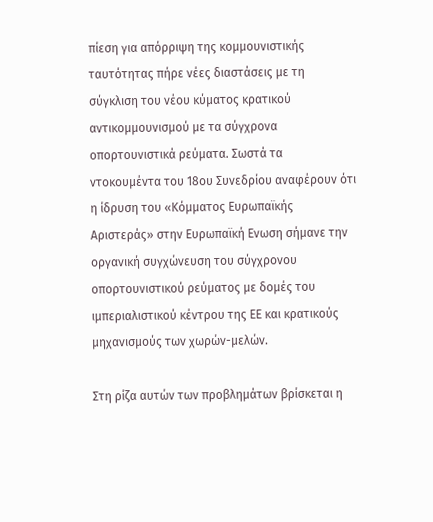πίεση για απόρριψη της κομμουνιστικής ταυτότητας πήρε νέες διαστάσεις με τη σύγκλιση του νέου κύματος κρατικού αντικομμουνισμού με τα σύγχρονα οπορτουνιστικά ρεύματα. Σωστά τα ντοκουμέντα του 18ου Συνεδρίου αναφέρουν ότι η ίδρυση του «Κόμματος Ευρωπαϊκής Αριστεράς» στην Ευρωπαϊκή Ενωση σήμανε την οργανική συγχώνευση του σύγχρονου οπορτουνιστικού ρεύματος με δομές του ιμπεριαλιστικού κέντρου της ΕΕ και κρατικούς μηχανισμούς των χωρών-μελών.

Στη ρίζα αυτών των προβλημάτων βρίσκεται η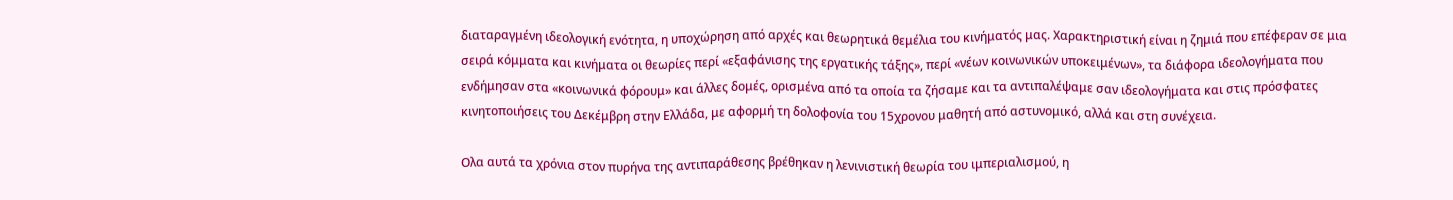διαταραγμένη ιδεολογική ενότητα, η υποχώρηση από αρχές και θεωρητικά θεμέλια του κινήματός μας. Χαρακτηριστική είναι η ζημιά που επέφεραν σε μια σειρά κόμματα και κινήματα οι θεωρίες περί «εξαφάνισης της εργατικής τάξης», περί «νέων κοινωνικών υποκειμένων», τα διάφορα ιδεολογήματα που ενδήμησαν στα «κοινωνικά φόρουμ» και άλλες δομές, ορισμένα από τα οποία τα ζήσαμε και τα αντιπαλέψαμε σαν ιδεολογήματα και στις πρόσφατες κινητοποιήσεις του Δεκέμβρη στην Ελλάδα, με αφορμή τη δολοφονία του 15χρονου μαθητή από αστυνομικό, αλλά και στη συνέχεια.

Ολα αυτά τα χρόνια στον πυρήνα της αντιπαράθεσης βρέθηκαν η λενινιστική θεωρία του ιμπεριαλισμού, η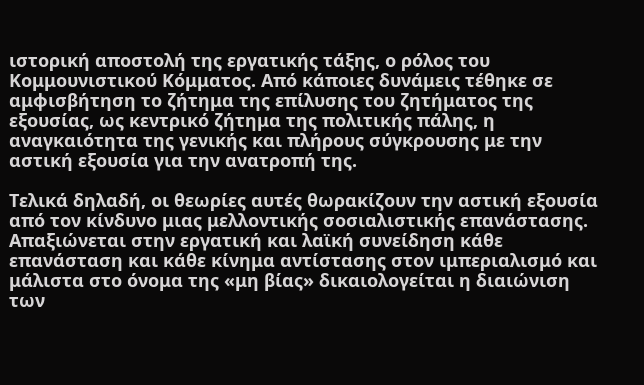ιστορική αποστολή της εργατικής τάξης, ο ρόλος του Κομμουνιστικού Κόμματος. Από κάποιες δυνάμεις τέθηκε σε αμφισβήτηση το ζήτημα της επίλυσης του ζητήματος της εξουσίας, ως κεντρικό ζήτημα της πολιτικής πάλης, η αναγκαιότητα της γενικής και πλήρους σύγκρουσης με την αστική εξουσία για την ανατροπή της.

Τελικά δηλαδή, οι θεωρίες αυτές θωρακίζουν την αστική εξουσία από τον κίνδυνο μιας μελλοντικής σοσιαλιστικής επανάστασης. Απαξιώνεται στην εργατική και λαϊκή συνείδηση κάθε επανάσταση και κάθε κίνημα αντίστασης στον ιμπεριαλισμό και μάλιστα στο όνομα της «μη βίας» δικαιολογείται η διαιώνιση των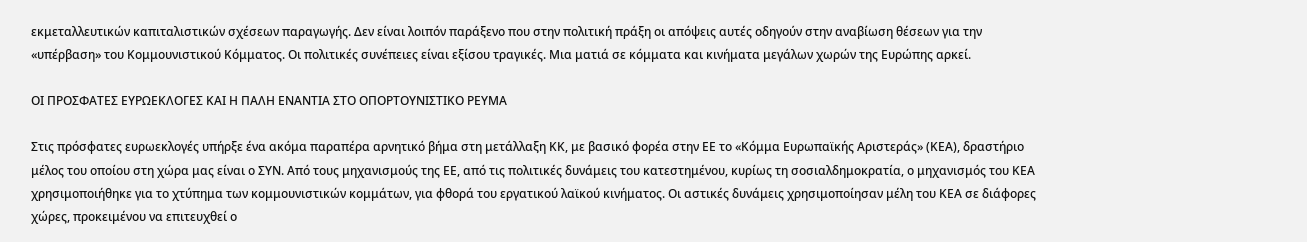εκμεταλλευτικών καπιταλιστικών σχέσεων παραγωγής. Δεν είναι λοιπόν παράξενο που στην πολιτική πράξη οι απόψεις αυτές οδηγούν στην αναβίωση θέσεων για την «υπέρβαση» του Κομμουνιστικού Κόμματος. Οι πολιτικές συνέπειες είναι εξίσου τραγικές. Μια ματιά σε κόμματα και κινήματα μεγάλων χωρών της Ευρώπης αρκεί.

ΟΙ ΠΡΟΣΦΑΤΕΣ ΕΥΡΩΕΚΛΟΓΕΣ ΚΑΙ Η ΠΑΛΗ ΕΝΑΝΤΙΑ ΣΤΟ ΟΠΟΡΤΟΥΝΙΣΤΙΚΟ ΡΕΥΜΑ

Στις πρόσφατες ευρωεκλογές υπήρξε ένα ακόμα παραπέρα αρνητικό βήμα στη μετάλλαξη ΚΚ, με βασικό φορέα στην ΕΕ το «Κόμμα Ευρωπαϊκής Αριστεράς» (ΚΕΑ), δραστήριο μέλος του οποίου στη χώρα μας είναι ο ΣΥΝ. Από τους μηχανισμούς της ΕΕ, από τις πολιτικές δυνάμεις του κατεστημένου, κυρίως τη σοσιαλδημοκρατία, ο μηχανισμός του ΚΕΑ χρησιμοποιήθηκε για το χτύπημα των κομμουνιστικών κομμάτων, για φθορά του εργατικού λαϊκού κινήματος. Οι αστικές δυνάμεις χρησιμοποίησαν μέλη του ΚΕΑ σε διάφορες χώρες, προκειμένου να επιτευχθεί ο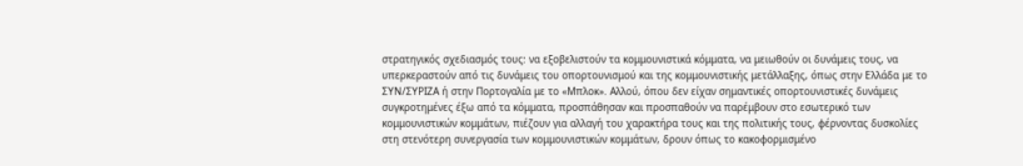στρατηγικός σχεδιασμός τους: να εξοβελιστούν τα κομμουνιστικά κόμματα, να μειωθούν οι δυνάμεις τους, να υπερκεραστούν από τις δυνάμεις του οπορτουνισμού και της κομμουνιστικής μετάλλαξης, όπως στην Ελλάδα με το ΣΥΝ/ΣΥΡΙΖΑ ή στην Πορτογαλία με το «Μπλοκ». Αλλού, όπου δεν είχαν σημαντικές οπορτουνιστικές δυνάμεις συγκροτημένες έξω από τα κόμματα, προσπάθησαν και προσπαθούν να παρέμβουν στο εσωτερικό των κομμουνιστικών κομμάτων, πιέζουν για αλλαγή του χαρακτήρα τους και της πολιτικής τους, φέρνοντας δυσκολίες στη στενότερη συνεργασία των κομμουνιστικών κομμάτων, δρουν όπως το κακοφορμισμένο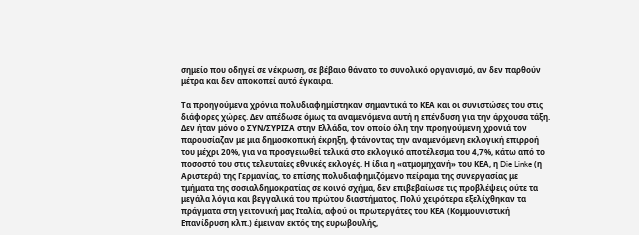σημείο που οδηγεί σε νέκρωση, σε βέβαιο θάνατο το συνολικό οργανισμό, αν δεν παρθούν μέτρα και δεν αποκοπεί αυτό έγκαιρα.

Τα προηγούμενα χρόνια πολυδιαφημίστηκαν σημαντικά το ΚΕΑ και οι συνιστώσες του στις διάφορες χώρες. Δεν απέδωσε όμως τα αναμενόμενα αυτή η επένδυση για την άρχουσα τάξη. Δεν ήταν μόνο ο ΣΥΝ/ΣΥΡΙΖΑ στην Ελλάδα, τον οποίο όλη την προηγούμενη χρονιά τον παρουσίαζαν με μια δημοσκοπική έκρηξη, φτάνοντας την αναμενόμενη εκλογική επιρροή του μέχρι 20%, για να προσγειωθεί τελικά στο εκλογικό αποτέλεσμα του 4,7%, κάτω από το ποσοστό του στις τελευταίες εθνικές εκλογές. Η ίδια η «ατμομηχανή» του ΚΕΑ, η Die Linke (η Αριστερά) της Γερμανίας, το επίσης πολυδιαφημιζόμενο πείραμα της συνεργασίας με τμήματα της σοσιαλδημοκρατίας σε κοινό σχήμα, δεν επιβεβαίωσε τις προβλέψεις ούτε τα μεγάλα λόγια και βεγγαλικά του πρώτου διαστήματος. Πολύ χειρότερα εξελίχθηκαν τα πράγματα στη γειτονική μας Ιταλία, αφού οι πρωτεργάτες του ΚΕΑ (Κομμουνιστική Επανίδρυση κλπ.) έμειναν εκτός της ευρωβουλής,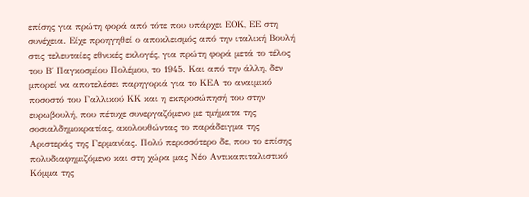επίσης για πρώτη φορά από τότε που υπάρχει ΕΟΚ, ΕΕ στη συνέχεια. Είχε προηγηθεί ο αποκλεισμός από την ιταλική Βουλή στις τελευταίες εθνικές εκλογές, για πρώτη φορά μετά το τέλος του Β΄ Παγκοσμίου Πολέμου, το 1945. Και από την άλλη, δεν μπορεί να αποτελέσει παρηγοριά για το ΚΕΑ το αναιμικό ποσοστό του Γαλλικού ΚΚ και η εκπροσώπησή του στην ευρωβουλή, που πέτυχε συνεργαζόμενο με τμήματα της σοσιαλδημοκρατίας, ακολουθώντας το παράδειγμα της Αριστεράς της Γερμανίας. Πολύ περισσότερο δε, που το επίσης πολυδιαφημιζόμενο και στη χώρα μας Νέο Αντικαπιταλιστικό Κόμμα της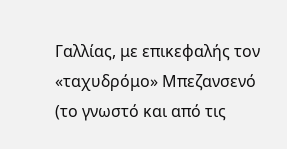Γαλλίας, με επικεφαλής τον «ταχυδρόμο» Μπεζανσενό (το γνωστό και από τις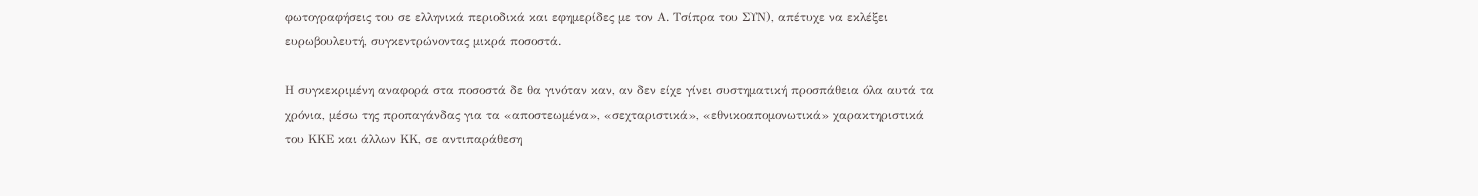φωτογραφήσεις του σε ελληνικά περιοδικά και εφημερίδες με τον Α. Τσίπρα του ΣΥΝ), απέτυχε να εκλέξει ευρωβουλευτή, συγκεντρώνοντας μικρά ποσοστά.

Η συγκεκριμένη αναφορά στα ποσοστά δε θα γινόταν καν, αν δεν είχε γίνει συστηματική προσπάθεια όλα αυτά τα χρόνια, μέσω της προπαγάνδας για τα «αποστεωμένα», «σεχταριστικά», «εθνικοαπομονωτικά» χαρακτηριστικά του ΚΚΕ και άλλων ΚΚ, σε αντιπαράθεση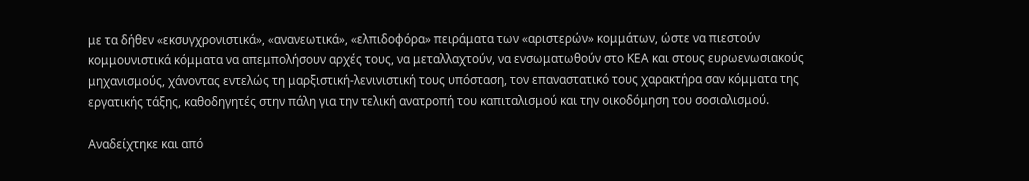με τα δήθεν «εκσυγχρονιστικά», «ανανεωτικά», «ελπιδοφόρα» πειράματα των «αριστερών» κομμάτων, ώστε να πιεστούν κομμουνιστικά κόμματα να απεμπολήσουν αρχές τους, να μεταλλαχτούν, να ενσωματωθούν στο ΚΕΑ και στους ευρωενωσιακούς μηχανισμούς, χάνοντας εντελώς τη μαρξιστική-λενινιστική τους υπόσταση, τον επαναστατικό τους χαρακτήρα σαν κόμματα της εργατικής τάξης, καθοδηγητές στην πάλη για την τελική ανατροπή του καπιταλισμού και την οικοδόμηση του σοσιαλισμού.

Αναδείχτηκε και από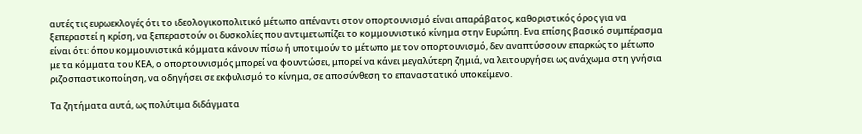αυτές τις ευρωεκλογές ότι το ιδεολογικοπολιτικό μέτωπο απέναντι στον οπορτουνισμό είναι απαράβατος, καθοριστικός όρος για να ξεπεραστεί η κρίση, να ξεπεραστούν οι δυσκολίες που αντιμετωπίζει το κομμουνιστικό κίνημα στην Ευρώπη. Ενα επίσης βασικό συμπέρασμα είναι ότι: όπου κομμουνιστικά κόμματα κάνουν πίσω ή υποτιμούν το μέτωπο με τον οπορτουνισμό, δεν αναπτύσσουν επαρκώς το μέτωπο με τα κόμματα του ΚΕΑ, ο οπορτουνισμός μπορεί να φουντώσει, μπορεί να κάνει μεγαλύτερη ζημιά, να λειτουργήσει ως ανάχωμα στη γνήσια ριζοσπαστικοποίηση, να οδηγήσει σε εκφυλισμό το κίνημα, σε αποσύνθεση το επαναστατικό υποκείμενο.

Τα ζητήματα αυτά, ως πολύτιμα διδάγματα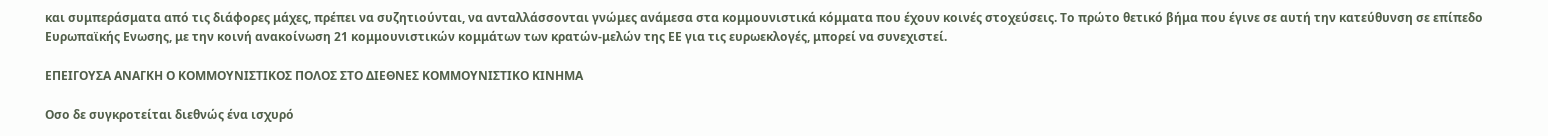και συμπεράσματα από τις διάφορες μάχες, πρέπει να συζητιούνται, να ανταλλάσσονται γνώμες ανάμεσα στα κομμουνιστικά κόμματα που έχουν κοινές στοχεύσεις. Το πρώτο θετικό βήμα που έγινε σε αυτή την κατεύθυνση σε επίπεδο Ευρωπαϊκής Ενωσης, με την κοινή ανακοίνωση 21 κομμουνιστικών κομμάτων των κρατών-μελών της ΕΕ για τις ευρωεκλογές, μπορεί να συνεχιστεί.

ΕΠΕΙΓΟΥΣΑ ΑΝΑΓΚΗ Ο ΚΟΜΜΟΥΝΙΣΤΙΚΟΣ ΠΟΛΟΣ ΣΤΟ ΔΙΕΘΝΕΣ ΚΟΜΜΟΥΝΙΣΤΙΚΟ ΚΙΝΗΜΑ

Οσο δε συγκροτείται διεθνώς ένα ισχυρό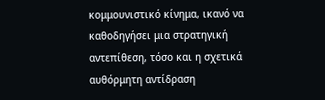κομμουνιστικό κίνημα, ικανό να καθοδηγήσει μια στρατηγική αντεπίθεση, τόσο και η σχετικά αυθόρμητη αντίδραση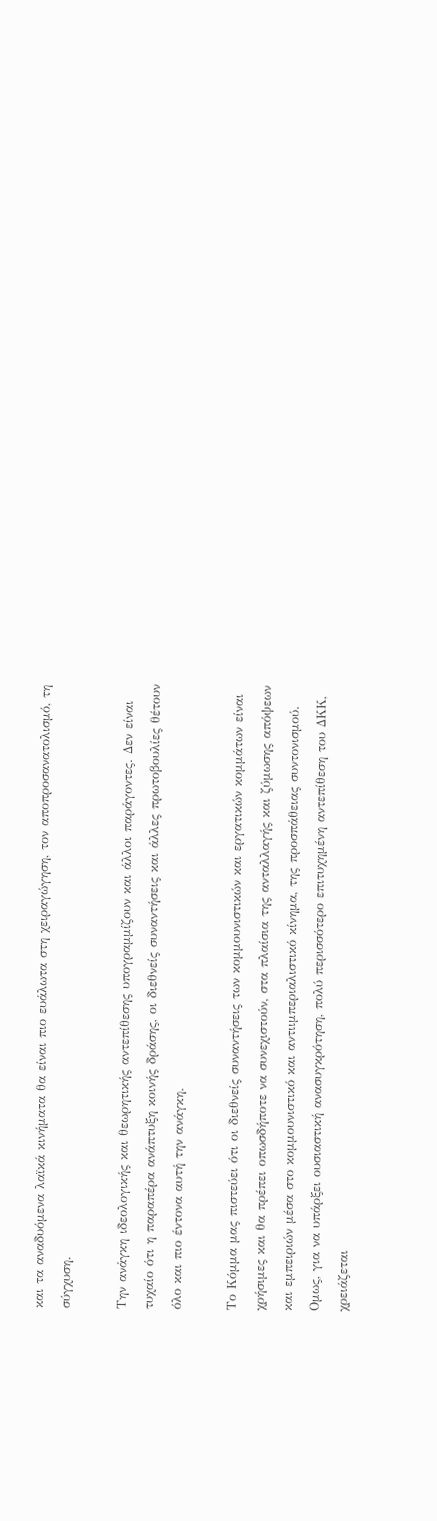και τα αναδυόμενα λαϊκά κινήματα θα είναι πιο ευάλωτα στη χειραγώγηση, τον αποπροσανατολισμό, τη σύγχυση.

Την ανάγκη ιδεολογικής και θεωρητικής αντεπίθεσης υπογραμμίζουν και άλλοι παράγοντες. Δεν είναι τυχαίο ότι η παραπέρα ανάπτυξη κοινής δράσης, οι διεθνείς συναντήσεις και άλλες πρωτοβουλίες θέτουν όλο και πιο έντονα αυτή την ανάγκη.

Το Κόμμα μας πιστεύει ότι οι διεθνείς συναντήσεις των κομμουνιστικών και εργατικών κομμάτων είναι χρήσιμες και θα πρέπει οπωσδήποτε να συνεχιστούν, στα πλαίσια της ανταλλαγής και ζύμωσης απόψεων και εμπειριών μέσα στο κομμουνιστικό και αντιιμπεριαλιστικό κίνημα, της προσπάθειας συντονισμού. Ομως, για να υπάρξει ουσιαστική ανασυγκρότηση, πολύ περισσότερο επιτυχημένη αντεπίθεση του ΔΚΚ, χρειάζεται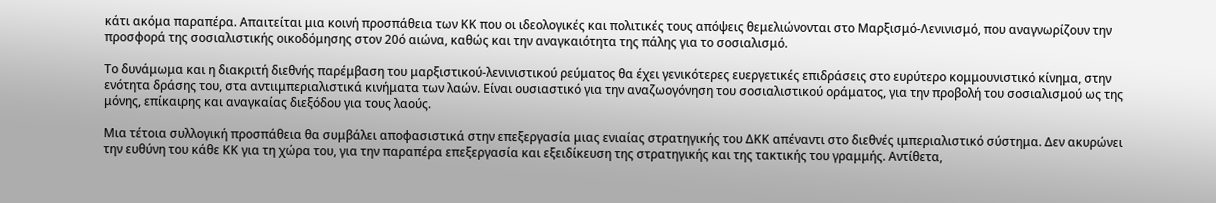κάτι ακόμα παραπέρα. Απαιτείται μια κοινή προσπάθεια των ΚΚ που οι ιδεολογικές και πολιτικές τους απόψεις θεμελιώνονται στο Μαρξισμό-Λενινισμό, που αναγνωρίζουν την προσφορά της σοσιαλιστικής οικοδόμησης στον 20ό αιώνα, καθώς και την αναγκαιότητα της πάλης για το σοσιαλισμό.

Το δυνάμωμα και η διακριτή διεθνής παρέμβαση του μαρξιστικού-λενινιστικού ρεύματος θα έχει γενικότερες ευεργετικές επιδράσεις στο ευρύτερο κομμουνιστικό κίνημα, στην ενότητα δράσης του, στα αντιιμπεριαλιστικά κινήματα των λαών. Είναι ουσιαστικό για την αναζωογόνηση του σοσιαλιστικού οράματος, για την προβολή του σοσιαλισμού ως της μόνης, επίκαιρης και αναγκαίας διεξόδου για τους λαούς.

Μια τέτοια συλλογική προσπάθεια θα συμβάλει αποφασιστικά στην επεξεργασία μιας ενιαίας στρατηγικής του ΔΚΚ απέναντι στο διεθνές ιμπεριαλιστικό σύστημα. Δεν ακυρώνει την ευθύνη του κάθε ΚΚ για τη χώρα του, για την παραπέρα επεξεργασία και εξειδίκευση της στρατηγικής και της τακτικής του γραμμής. Αντίθετα,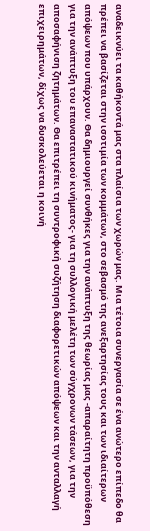αναδεικνύει τα καθήκοντά μας στα πλαίσια των χωρών μας. Μια τέτοια συνεργασία σε ένα ανώτερο επίπεδο θα πρέπει να βασίζεται στην ισοτιμία των κομμάτων, στο σεβασμό της ανεξαρτησίας τους και των ιδιαίτερων απόψεων που υπάρχουν. Θα δημιουργεί συνθήκες για την ανάπτυξη της θεωρίας μας -απαραίτητη προϋπόθεση για την ανάπτυξη του επαναστατικού κινήματος- για τη συλλογική μελέτη των σύγχρονων τάσεων, για την αποσαφήνιση ζητημάτων. Θα επιτρέπει τη συντροφική συζήτηση διαφορετικών απόψεων και την ανταλλαγή επιχειρημάτων, δίχως να δυσκολεύεται η κοινή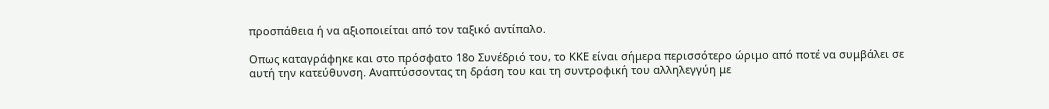προσπάθεια ή να αξιοποιείται από τον ταξικό αντίπαλο.

Οπως καταγράφηκε και στο πρόσφατο 18ο Συνέδριό του, το ΚΚΕ είναι σήμερα περισσότερο ώριμο από ποτέ να συμβάλει σε αυτή την κατεύθυνση. Αναπτύσσοντας τη δράση του και τη συντροφική του αλληλεγγύη με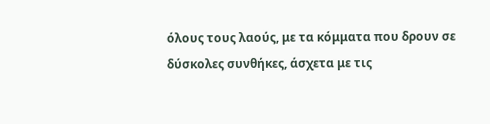όλους τους λαούς, με τα κόμματα που δρουν σε δύσκολες συνθήκες, άσχετα με τις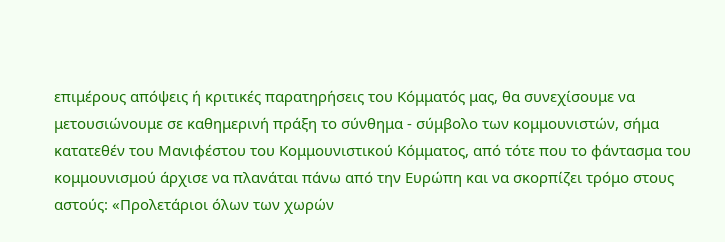επιμέρους απόψεις ή κριτικές παρατηρήσεις του Κόμματός μας, θα συνεχίσουμε να μετουσιώνουμε σε καθημερινή πράξη το σύνθημα - σύμβολο των κομμουνιστών, σήμα κατατεθέν του Μανιφέστου του Κομμουνιστικού Κόμματος, από τότε που το φάντασμα του κομμουνισμού άρχισε να πλανάται πάνω από την Ευρώπη και να σκορπίζει τρόμο στους αστούς: «Προλετάριοι όλων των χωρών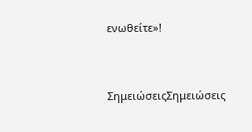ενωθείτε»!


ΣημειώσειςΣημειώσεις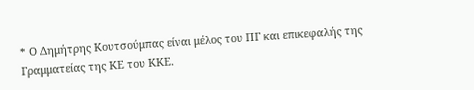* Ο Δημήτρης Κουτσούμπας είναι μέλος του ΠΓ και επικεφαλής της Γραμματείας της ΚΕ του ΚΚΕ.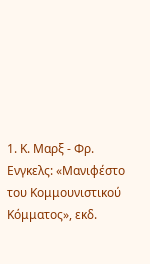1. Κ. Μαρξ - Φρ. Ενγκελς: «Μανιφέστο του Κομμουνιστικού Κόμματος», εκδ.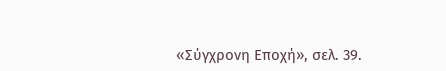«Σύγχρονη Εποχή», σελ. 39.